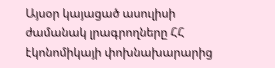Այսօր կայացած ասուլիսի ժամանակ լրագրողները ՀՀ էկոնոմիկայի փոխնախարարից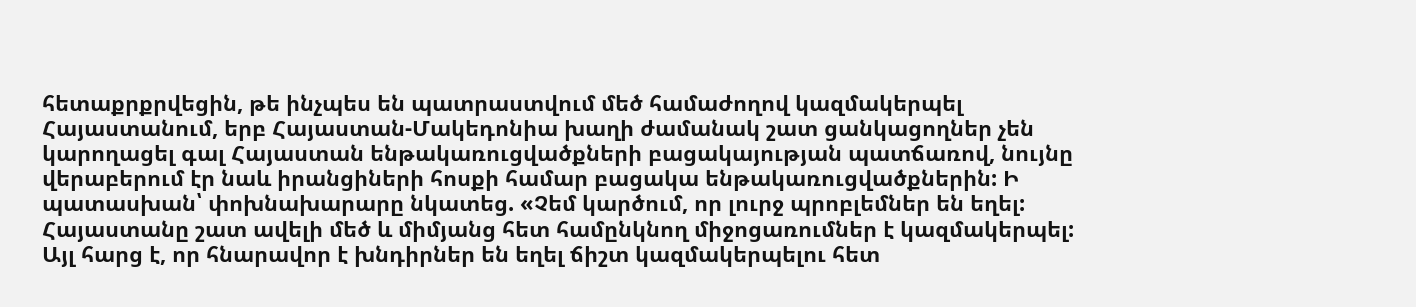հետաքրքրվեցին, թե ինչպես են պատրաստվում մեծ համաժողով կազմակերպել Հայաստանում, երբ Հայաստան-Մակեդոնիա խաղի ժամանակ շատ ցանկացողներ չեն կարողացել գալ Հայաստան ենթակառուցվածքների բացակայության պատճառով, նույնը վերաբերում էր նաև իրանցիների հոսքի համար բացակա ենթակառուցվածքներին: Ի պատասխան՝ փոխնախարարը նկատեց. «Չեմ կարծում, որ լուրջ պրոբլեմներ են եղել: Հայաստանը շատ ավելի մեծ և միմյանց հետ համընկնող միջոցառումներ է կազմակերպել: Այլ հարց է, որ հնարավոր է խնդիրներ են եղել ճիշտ կազմակերպելու հետ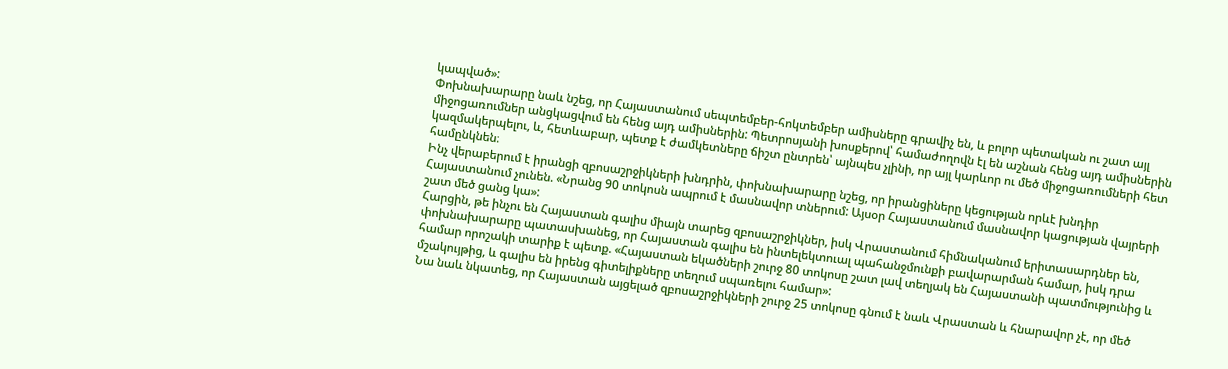կապված»:
Փոխնախարարը նաև նշեց, որ Հայաստանում սեպտեմբեր-հոկտեմբեր ամիսները գրավիչ են, և բոլոր պետական ու շատ այլ միջոցառումներ անցկացվում են հենց այդ ամիսներին: Պետրոսյանի խոսքերով՝ համաժողովն էլ են աշնան հենց այդ ամիսներին կազմակերպելու, և, հետևաբար, պետք է ժամկետները ճիշտ ընտրեն՝ այնպես չլինի, որ այլ կարևոր ու մեծ միջոցառումների հետ համընկնեն։
Ինչ վերաբերում է իրանցի զբոսաշրջիկների խնդրին, փոխնախարարը նշեց, որ իրանցիները կեցության որևէ խնդիր Հայաստանում չունեն. «Նրանց 90 տոկոսն ապրում է մասնավոր տներում: Այսօր Հայաստանում մասնավոր կացության վայրերի շատ մեծ ցանց կա»:
Հարցին, թե ինչու են Հայաստան գալիս միայն տարեց զբոսաշրջիկներ, իսկ Վրաստանում հիմնականում երիտասարդներ են, փոխնախարարը պատասխանեց, որ Հայաստան գալիս են ինտելեկտուալ պահանջմունքի բավարարման համար, իսկ դրա համար որոշակի տարիք է պետք. «Հայաստան եկածների շուրջ 80 տոկոսը շատ լավ տեղյակ են Հայաստանի պատմությունից և մշակույթից, և գալիս են իրենց գիտելիքները տեղում սպառելու համար»:
Նա նաև նկատեց, որ Հայաստան այցելած զբոսաշրջիկների շուրջ 25 տոկոսը գնում է նաև Վրաստան և հնարավոր չէ, որ մեծ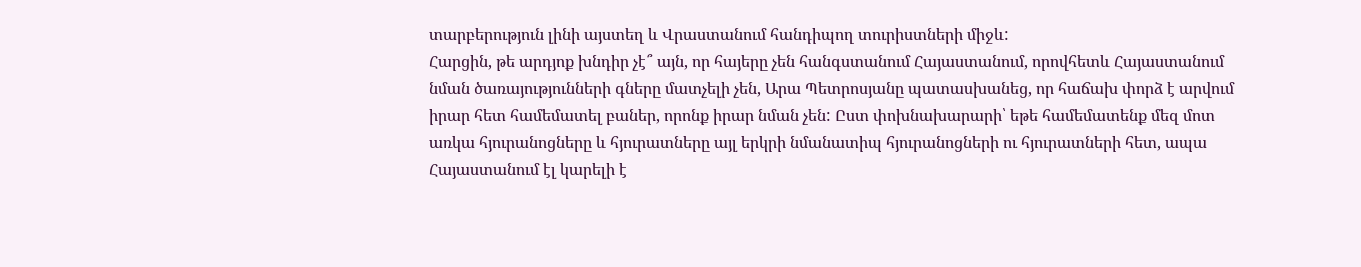տարբերություն լինի այստեղ և Վրաստանում հանդիպող տուրիստների միջև:
Հարցին, թե արդյոք խնդիր չէ՞ այն, որ հայերը չեն հանգստանում Հայաստանում, որովհետև Հայաստանում նման ծառայությունների գները մատչելի չեն, Արա Պետրոսյանը պատասխանեց, որ հաճախ փորձ է արվում իրար հետ համեմատել բաներ, որոնք իրար նման չեն: Ըստ փոխնախարարի՝ եթե համեմատենք մեզ մոտ առկա հյուրանոցները և հյուրատները այլ երկրի նմանատիպ հյուրանոցների ու հյուրատների հետ, ապա Հայաստանում էլ կարելի է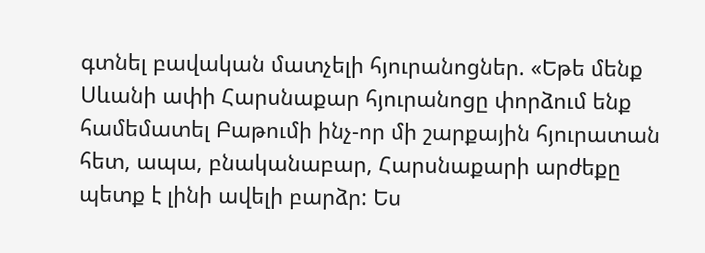գտնել բավական մատչելի հյուրանոցներ. «Եթե մենք Սևանի ափի Հարսնաքար հյուրանոցը փորձում ենք համեմատել Բաթումի ինչ-որ մի շարքային հյուրատան հետ, ապա, բնականաբար, Հարսնաքարի արժեքը պետք է լինի ավելի բարձր: Ես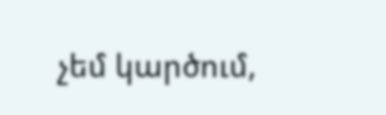չեմ կարծում,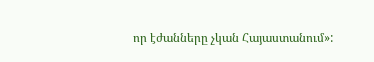որ էժանները չկան Հայաստանում»: